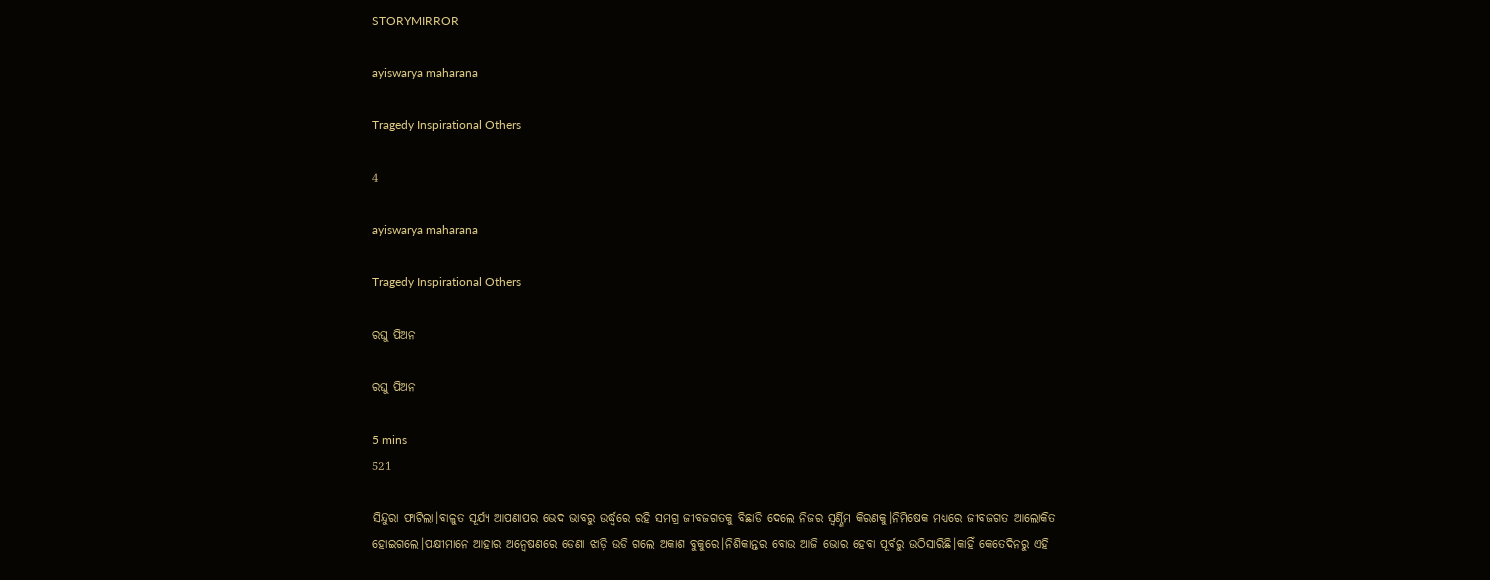STORYMIRROR

ayiswarya maharana

Tragedy Inspirational Others

4

ayiswarya maharana

Tragedy Inspirational Others

ରଘୁ ପିଅନ

ରଘୁ ପିଅନ

5 mins
521

ସିନ୍ଦୁରା ଫାଟିଲା।ବାଳୁତ ସୂର୍ଯ୍ୟ ଆପଣାପର ଭେଦ ଭାବରୁ ଉର୍ଦ୍ଧ୍ବରେ ରହି ସମଗ୍ର ଜୀବଜଗତକୁ ବିଛାଡି ଦେଲେ ନିଜର ସ୍ବର୍ଣ୍ଣିମ କିରଣକୁ।ନିମିଷେକ ମଧ୍ୟରେ ଜୀବଜଗତ ଆଲୋକିତ ହୋଇଗଲେ।ପକ୍ଷୀମାନେ ଆହାର ଅନ୍ୱେଷଣରେ ଡେଣା ଝାଡ଼ି ଉଡି ଗଲେ ଅକାଶ ବୁକୁରେ।ନିଶିକାନ୍ତର ବୋଉ ଆଜି ଭୋର ହେବା ପୂର୍ବରୁ ଉଠିସାରିଛି।କାହିଁ କେତେଦିନରୁ ଏହି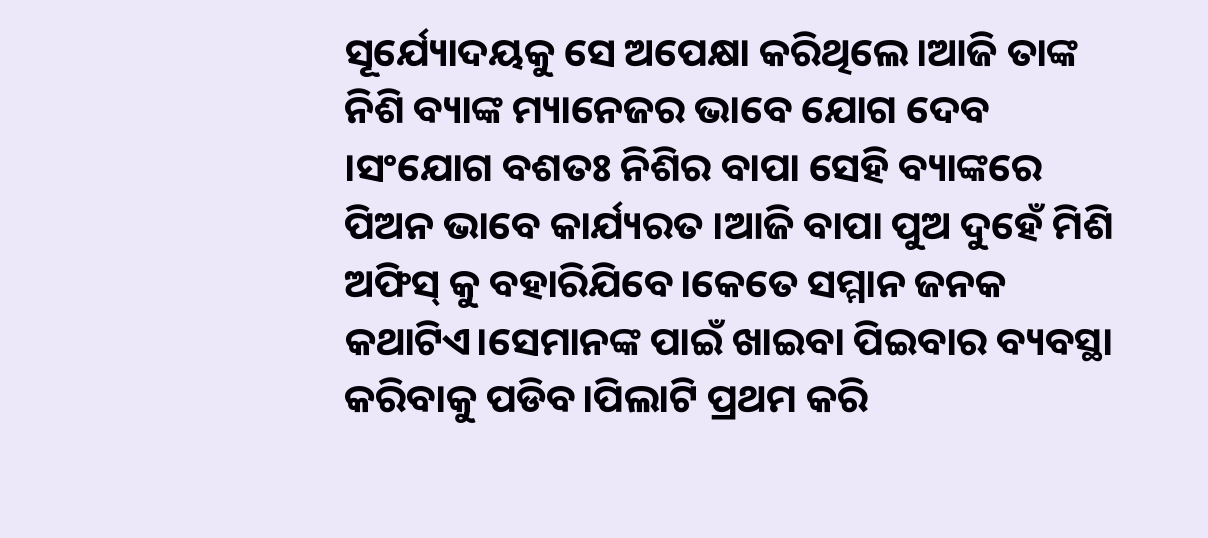ସୂର୍ଯ୍ୟୋଦୟକୁ ସେ ଅପେକ୍ଷା କରିଥିଲେ।ଆଜି ତାଙ୍କ ନିଶି ବ୍ୟାଙ୍କ ମ୍ୟାନେଜର ଭାବେ ଯୋଗ ଦେବ ।ସଂଯୋଗ ବଶତଃ ନିଶିର ବାପା ସେହି ବ୍ୟାଙ୍କରେ ପିଅନ ଭାବେ କାର୍ଯ୍ୟରତ ।ଆଜି ବାପା ପୁଅ ଦୁହେଁ ମିଶି ଅଫିସ୍ କୁ ବହାରିଯିବେ।କେତେ ସମ୍ମାନ ଜନକ କଥାଟିଏ।ସେମାନଙ୍କ ପାଇଁ ଖାଇବା ପିଇବାର ବ୍ୟବସ୍ଥା କରିବାକୁ ପଡିବ।ପିଲାଟି ପ୍ରଥମ କରି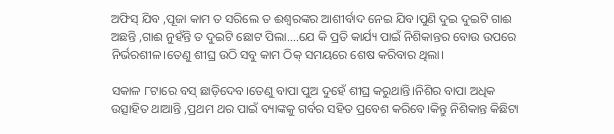ଅଫିସ୍ ଯିବ ,ପୂଜା କାମ ତ ସରିଲେ ତ ଈଶ୍ୱରଙ୍କର ଆଶୀର୍ବାଦ ନେଇ ଯିବ।ପୁଣି ଦୁଇ ଦୁଇଟି ଗାଈ ଅଛନ୍ତି ,ଗାଈ ନୁହଁନ୍ତି ତ ଦୁଇଟି ଛୋଟ ପିଲା....ଯେ କି ପ୍ରତି କାର୍ଯ୍ୟ ପାଇଁ ନିଶିକାନ୍ତର ବୋଉ ଉପରେ ନିର୍ଭରଶୀଳ।ତେଣୁ ଶୀଘ୍ର ଉଠି ସବୁ କାମ ଠିକ୍ ସମୟରେ ଶେଷ କରିବାର ଥିଲା।

ସକାଳ ୮ଟାରେ ବସ୍ ଛାଡ଼ିଦେବ।ତେଣୁ ବାପା ପୁଅ ଦୁହେଁ ଶୀଘ୍ର କରୁଥାନ୍ତି।ନିଶିର ବାପା ଅଧିକ ଉତ୍ସାହିତ ଥାଆନ୍ତି ,ପ୍ରଥମ ଥର ପାଇଁ ବ୍ୟାଙ୍କକୁ ଗର୍ବର ସହିତ ପ୍ରବେଶ କରିବେ।କିନ୍ତୁ ନିଶିକାନ୍ତ କିଛିଟା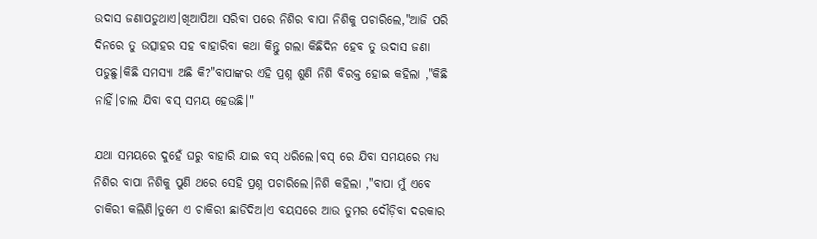ଉଦାସ ଜଣାପଡୁଥାଏ।ଖିଆପିଆ ସରିବା ପରେ ନିଶିର ବାପା ନିଶିକୁ ପଚାରିଲେ,"ଆଜି ପରି ଦିନରେ ତୁ ଉତ୍ସାହର ସହ ବାହାରିବା କଥା କିନ୍ତୁ ଗଲା କିଛିଦିନ ହେବ ତୁ ଉଦାସ ଜଣା ପଡୁଛୁ।କିଛି ସମସ୍ୟା ଅଛି କି?"ବାପାଙ୍କର ଏହି ପ୍ରଶ୍ନ ଶୁଣି ନିଶି ବିରକ୍ତ ହୋଇ କହିଲା ,"କିଛି ନାହିଁ।ଚାଲ ଯିବା ବସ୍ ସମୟ ହେଉଛି।"

ଯଥା ସମୟରେ ଦୁହେଁ ଘରୁ ବାହାରି ଯାଇ ବସ୍ ଧରିଲେ।ବସ୍ ରେ ଯିବା ସମୟରେ ମଧ୍ୟ ନିଶିର ବାପା ନିଶିକୁ ପୁଣି ଥରେ ସେହି ପ୍ରଶ୍ନ ପଚାରିଲେ।ନିଶି କହିଲା ,"ବାପା ମୁଁ ଏବେ ଚାକିରୀ କଲିଣି।ତୁମେ ଏ ଚାକିରୀ ଛାଡିଦିଅ।ଏ ବୟସରେ ଆଉ ତୁମର ଦୌଡ଼ିବା ଦରକାର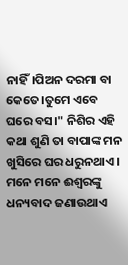ନାହିଁ।ପିଅନ ଦରମା ବା କେତେ।ତୁମେ ଏବେ ଘରେ ବସ।" ନିଶିର ଏହି କଥା ଶୁଣି ତା ବାପାଙ୍କ ମନ ଖୁସିରେ ଘର ଧରୁନଥାଏ। ମନେ ମନେ ଈଶ୍ୱରଙ୍କୁ ଧନ୍ୟବାଦ ଜଣାଉଥାଏ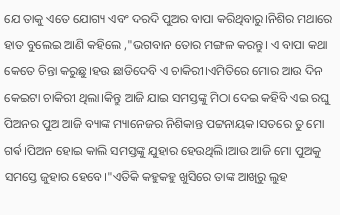ଯେ ତାକୁ ଏତେ ଯୋଗ୍ୟ ଏବଂ ଦରଦି ପୁଅର ବାପା କରିଥିବାରୁ।ନିଶିର ମଥାରେ ହାତ ବୁଲେଇ ଆଣି କହିଲେ ,"ଭଗବାନ ତୋର ମଙ୍ଗଳ କରନ୍ତୁ। ଏ ବାପା କଥା କେତେ ଚିନ୍ତା କରୁଛୁ।ହଉ ଛାଡିଦେବି ଏ ଚାକିରୀ।ଏମିତିରେ ମୋର ଆଉ ଦିନ କେଇଟା ଚାକିରୀ ଥିଲା।କିନ୍ତୁ ଆଜି ଯାଇ ସମସ୍ତଙ୍କୁ ମିଠା ଦେଇ କହିବି ଏଇ ରଘୁ ପିଅନର ପୁଅ ଆଜି ବ୍ୟାଙ୍କ ମ୍ୟାନେଜର ନିଶିକାନ୍ତ ପଟ୍ଟନାୟକ।ସତରେ ତୁ ମୋ ଗର୍ଵ।ପିଅନ ହୋଇ କାଲି ସମସ୍ତଙ୍କୁ ଯୁହାର ହେଉଥିଲି।ଆଉ ଆଜି ମୋ ପୁଅକୁ ସମସ୍ତେ ଜୁହାର ହେବେ।"ଏତିକି କହୁକହୁ ଖୁସିରେ ତାଙ୍କ ଆଖିରୁ ଲୁହ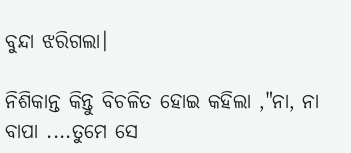ବୁନ୍ଦା ଝରିଗଲା।

ନିଶିକାନ୍ତ କିନ୍ତୁ ବିଚଳିତ ହୋଇ କହିଲା ,"ନା, ନା ବାପା ....ତୁମେ ସେ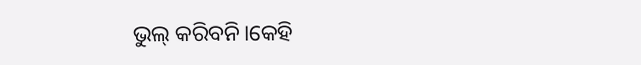ଭୁଲ୍ କରିବନି।କେହି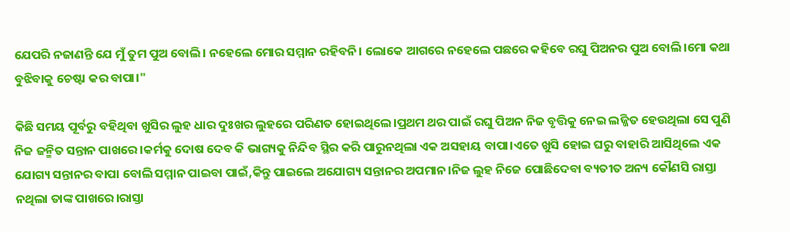ଯେପରି ନଜାଣନ୍ତି ଯେ ମୁଁ ତୁମ ପୁଅ ବୋଲି। ନହେଲେ ମୋର ସମ୍ମାନ ରହିବନି। ଲୋକେ ଆଗରେ ନହେଲେ ପଛରେ କହିବେ ରଘୁ ପିଅନର ପୁଅ ବୋଲି।ମୋ କଥା ବୁଝିବାକୁ ଚେଷ୍ଟା କର ବାପା।"

କିଛି ସମୟ ପୂର୍ବରୁ ବହିଥିବା ଖୁସିର ଲୁହ ଧାର ଦୁଃଖର ଲୁହରେ ପରିଣତ ହୋଇଥିଲେ।ପ୍ରଥମ ଥର ପାଇଁ ରଘୁ ପିଅନ ନିଜ ବୃତ୍ତିକୁ ନେଇ ଲଜ୍ଜିତ ହେଉଥିଲା ସେ ପୁଣି ନିଜ ଜନ୍ମିତ ସନ୍ତାନ ପାଖରେ।କର୍ମକୁ ଦୋଷ ଦେବ କି ଭାଗ୍ୟକୁ ନିନ୍ଦିବ ସ୍ଥିର କରି ପାରୁନଥିଲା ଏକ ଅସହାୟ ବାପା।ଏତେ ଖୁସି ହୋଇ ଘରୁ ବାହାରି ଆସିଥିଲେ ଏକ ଯୋଗ୍ୟ ସନ୍ତାନର ବାପା ବୋଲି ସମ୍ମାନ ପାଇବା ପାଇଁ,କିନ୍ତୁ ପାଇଲେ ଅଯୋଗ୍ୟ ସନ୍ତାନର ଅପମାନ।ନିଜ ଲୁହ ନିଜେ ପୋଛିଦେବା ବ୍ୟତୀତ ଅନ୍ୟ କୌଣସି ରାସ୍ତା ନଥିଲା ତାଙ୍କ ପାଖରେ।ରାସ୍ତା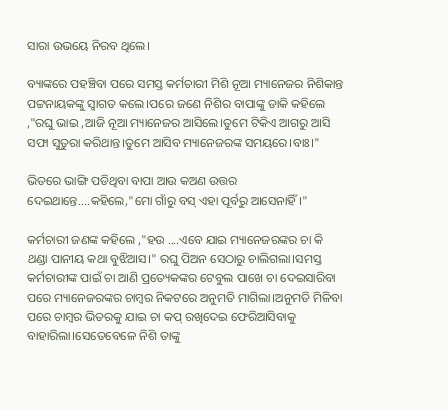ସାରା ଉଭୟେ ନିରବ ଥିଲେ।

ବ୍ୟାଙ୍କରେ ପହଞ୍ଚିବା ପରେ ସମସ୍ତ କର୍ମଚାରୀ ମିଶି ନୂଆ ମ୍ୟାନେଜର ନିଶିକାନ୍ତ ପଟ୍ଟନାୟକଙ୍କୁ ସ୍ୱାଗତ କଲେ।ପରେ ଜଣେ ନିଶିର ବାପାଙ୍କୁ ଡାକି କହିଲେ ,"ରଘୁ ଭାଇ ,ଆଜି ନୂଆ ମ୍ୟାନେଜର ଆସିଲେ।ତୁମେ ଟିକିଏ ଆଗରୁ ଆସି ସଫା ସୁତୁରା କରିଥାନ୍ତ।ତୁମେ ଆସିବ ମ୍ୟାନେଜରଙ୍କ ସମୟରେ।ବାଃ।"

ଭିତରେ ଭାଙ୍ଗି ପଡିଥିବା ବାପା ଆଉ କଅଣ ଉତ୍ତର ଦେଇଥାନ୍ତେ....କହିଲେ,"ମୋ ଗାଁରୁ ବସ୍ ଏହା ପୂର୍ବରୁ ଆସେନାହିଁ।"

କର୍ମଚାରୀ ଜଣଙ୍କ କହିଲେ ,"ହଉ ....ଏବେ ଯାଇ ମ୍ୟାନେଜରଙ୍କର ଚା କି ଥଣ୍ଡା ପାନୀୟ କଥା ବୁଝିଆସ।" ରଘୁ ପିଅନ ସେଠାରୁ ଚାଲିଗଲା।ସମସ୍ତ କର୍ମଚାରୀଙ୍କ ପାଇଁ ଚା ଆଣି ପ୍ରତ୍ୟେକଙ୍କର ଟେବୁଲ ପାଖେ ଚା ଦେଇସାରିବା ପରେ ମ୍ୟାନେଜରଙ୍କର ଚାମ୍ବର ନିକଟରେ ଅନୁମତି ମାଗିଲା।ଅନୁମତି ମିଳିବା ପରେ ଚାମ୍ବର ଭିତରକୁ ଯାଇ ଚା କପ୍ ରଖିଦେଇ ଫେରିଆସିବାକୁ ବାହାରିଲା।ସେତେବେଳେ ନିଶି ତାଙ୍କୁ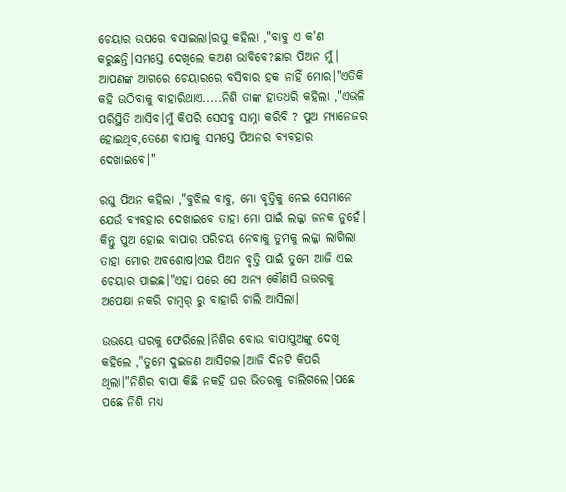ଚେୟାର ଉପରେ ବସାଇଲା।ରଘୁ କହିଲା ,"ବାବୁ ଏ କ'ଣ କରୁଛନ୍ତି।ସମସ୍ତେ ଦେଖିଲେ କଅଣ ଭାବିବେ?ଛାର ପିଅନ ମୁଁ। ଆପଣଙ୍କ ଆଗରେ ଚେୟାରରେ ବସିବାର ହକ ନାହିଁ ମୋର।"ଏତିକି କହି ଉଠିବାକୁ ବାହାରିଥାଏ.....ନିଶି ତାଙ୍କ ହାତଧରି କହିଲା ,"ଏଭଳି ପରିସ୍ଥିତି ଆସିବ।ମୁଁ କିପରି ସେସବୁ ସାମ୍ନା କରିବି ? ପୁଅ ମ୍ୟାନେଜର ହୋଇଥିବ,ତେଣେ ବାପାକୁ ସମସ୍ତେ ପିଅନର ବ୍ୟବହାର ଦେଖାଇବେ।"

ରଘୁ ପିଅନ କହିଲା ,"ବୁଝିଲ ବାବୁ, ମୋ ବୃତ୍ତିକୁ ନେଇ ସେମାନେ ଯେଉଁ ବ୍ୟବହାର ଦେଖାଇବେ ତାହା ମୋ ପାଇଁ ଲଜ୍ଜା ଜନକ ନୁହେଁ। କିନ୍ତୁ ପୁଅ ହୋଇ ବାପାର ପରିଚୟ ନେବାକୁ ତୁମକୁ ଲଜ୍ଜା ଲାଗିଲା ତାହା ମୋର ଅବଶୋଷ।ଏଇ ପିଅନ ବୃତ୍ତି ପାଇଁ ତୁମେ ଆଜି ଏଇ ଚେୟାର ପାଇଛ।"ଏହା ପରେ ସେ ଅନ୍ୟ କୌଣସି ଉତ୍ତରକୁ ଅପେକ୍ଷା ନକରି ଚାମ୍ବର୍ ରୁ ବାହାରି ଚାଲି ଆସିଲା।

ଉଭୟେ ଘରକୁ ଫେରିଲେ।ନିଶିର ବୋଉ ବାପାପୁଅଙ୍କୁ ଦେଖି କହିଲେ ,"ତୁମେ ଦୁଇଜଣ ଆସିଗଲ।ଆଜି ଦିନଟି କିପରି ଥିଲା।"ନିଶିର ବାପା କିଛି ନକହି ଘର ଭିତରକୁ ଚାଲିଗଲେ।ପଛେ ପଛେ ନିଶି ମଧ୍ୟ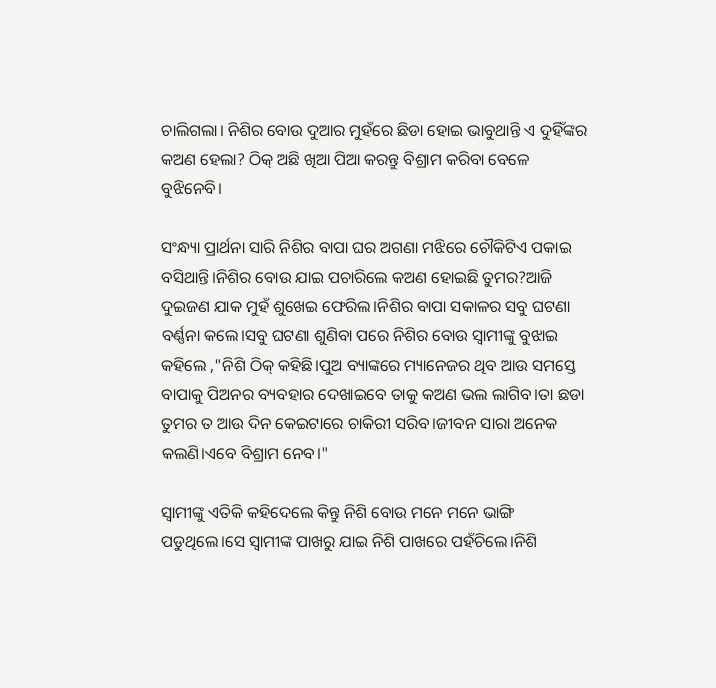ଚାଲିଗଲା। ନିଶିର ବୋଉ ଦୁଆର ମୁହଁରେ ଛିଡା ହୋଇ ଭାବୁଥାନ୍ତି ଏ ଦୁହିଁଙ୍କର କଅଣ ହେଲା? ଠିକ୍ ଅଛି ଖିଆ ପିଆ କରନ୍ତୁ ବିଶ୍ରାମ କରିବା ବେଳେ ବୁଝିନେବି।

ସଂନ୍ଧ୍ୟା ପ୍ରାର୍ଥନା ସାରି ନିଶିର ବାପା ଘର ଅଗଣା ମଝିରେ ଚୌକିଟିଏ ପକାଇ ବସିଥାନ୍ତି।ନିଶିର ବୋଉ ଯାଇ ପଚାରିଲେ କଅଣ ହୋଇଛି ତୁମର?ଆଜି ଦୁଇଜଣ ଯାକ ମୁହଁ ଶୁଖେଇ ଫେରିଲ।ନିଶିର ବାପା ସକାଳର ସବୁ ଘଟଣା ବର୍ଣ୍ଣନା କଲେ।ସବୁ ଘଟଣା ଶୁଣିବା ପରେ ନିଶିର ବୋଉ ସ୍ଵାମୀଙ୍କୁ ବୁଝାଇ କହିଲେ ,"ନିଶି ଠିକ୍ କହିଛି।ପୁଅ ବ୍ୟାଙ୍କରେ ମ୍ୟାନେଜର ଥିବ ଆଉ ସମସ୍ତେ ବାପାକୁ ପିଅନର ବ୍ୟବହାର ଦେଖାଇବେ ତାକୁ କଅଣ ଭଲ ଲାଗିବ।ତା ଛଡା ତୁମର ତ ଆଉ ଦିନ କେଇଟାରେ ଚାକିରୀ ସରିବ।ଜୀବନ ସାରା ଅନେକ କଲଣି।ଏବେ ବିଶ୍ରାମ ନେବ।"

ସ୍ଵାମୀଙ୍କୁ ଏତିକି କହିଦେଲେ କିନ୍ତୁ ନିଶି ବୋଉ ମନେ ମନେ ଭାଙ୍ଗି ପଡୁଥିଲେ।ସେ ସ୍ଵାମୀଙ୍କ ପାଖରୁ ଯାଇ ନିଶି ପାଖରେ ପହଁଚିଲେ।ନିଶି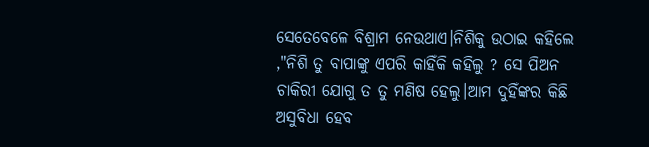ସେତେବେଳେ ବିଶ୍ରାମ ନେଉଥାଏ।ନିଶିକୁ ଉଠାଇ କହିଲେ ,"ନିଶି ତୁ ବାପାଙ୍କୁ ଏପରି କାହିଁକି କହିଲୁ ? ସେ ପିଅନ ଚାକିରୀ ଯୋଗୁ ତ ତୁ ମଣିଷ ହେଲୁ।ଆମ ଦୁହିଁଙ୍କର କିଛି ଅସୁବିଧା ହେବ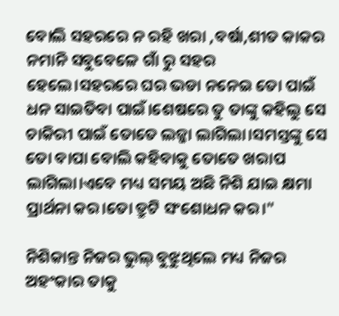ବୋଲି ସହରରେ ନ ରହି ଖରା ,ବର୍ଷା,ଶୀତ କାକର ନମାନି ସବୁବେଳେ ଗାଁ ରୁ ସହର ହେଲେ।ସହରରେ ଘର ଭଡା ନନେଇ ତୋ ପାଇଁ ଧନ ସାଇତିବା ପାଇଁ।ଶେଷରେ ତୁ ତାଙ୍କୁ କହିଲୁ ସେ ଚାକିରୀ ପାଇଁ ତୋତେ ଲଜ୍ଜା ଲାଗିଲା।ସମସ୍ତଙ୍କୁ ସେ ତୋ ବାପା ବୋଲି କହିବାକୁ ତୋତେ ଖରାପ ଲାଗିଲା।ଏବେ ମଧ୍ୟ ସମୟ ଅଛି ନିଶି ଯାଇ କ୍ଷମା ପ୍ରାର୍ଥନା କର।ତୋ ତ୍ରୁଟି ସଂଶୋଧନ କର।"

ନିଶିକାନ୍ତ ନିଜର ଭୁଲ୍ ବୁଝୁଥିଲେ ମଧ୍ୟ ନିଜର ଅହଂକାର ତାକୁ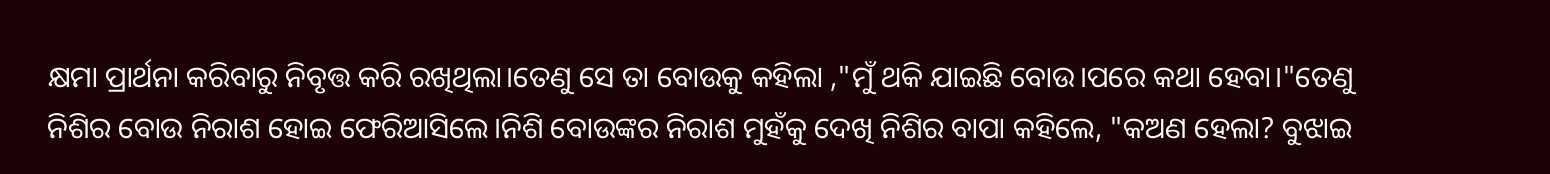କ୍ଷମା ପ୍ରାର୍ଥନା କରିବାରୁ ନିବୃତ୍ତ କରି ରଖିଥିଲା।ତେଣୁ ସେ ତା ବୋଉକୁ କହିଲା ,"ମୁଁ ଥକି ଯାଇଛି ବୋଉ।ପରେ କଥା ହେବା।"ତେଣୁ ନିଶିର ବୋଉ ନିରାଶ ହୋଇ ଫେରିଆସିଲେ।ନିଶି ବୋଉଙ୍କର ନିରାଶ ମୁହଁକୁ ଦେଖି ନିଶିର ବାପା କହିଲେ, "କଅଣ ହେଲା? ବୁଝାଇ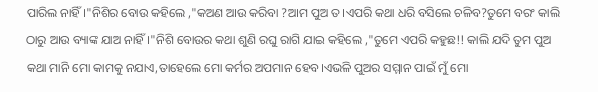ପାରିଲ ନାହିଁ।"ନିଶିର ବୋଉ କହିଲେ ,"କଅଣ ଆଉ କରିବା ?ଆମ ପୁଅ ତ।ଏପରି କଥା ଧରି ବସିଲେ ଚଳିବ?ତୁମେ ବରଂ କାଲି ଠାରୁ ଆଉ ବ୍ୟାଙ୍କ ଯାଅ ନାହିଁ।"ନିଶି ବୋଉର କଥା ଶୁଣି ରଘୁ ରାଗି ଯାଇ କହିଲେ ,"ତୁମେ ଏପରି କହୁଛ!! କାଲି ଯଦି ତୁମ ପୁଅ କଥା ମାନି ମୋ କାମକୁ ନଯାଏ,ତାହେଲେ ମୋ କର୍ମର ଅପମାନ ହେବ।ଏଭଳି ପୁଅର ସମ୍ମାନ ପାଇଁ ମୁଁ ମୋ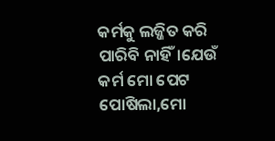କର୍ମକୁ ଲଜ୍ଜିତ କରି ପାରିବି ନାହିଁ।ଯେଉଁ କର୍ମ ମୋ ପେଟ ପୋଷିଲା,ମୋ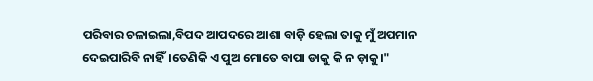ପରିବାର ଚଳାଇଲା,ବିପଦ ଆପଦରେ ଆଶା ବାଡ଼ି ହେଲା ତାକୁ ମୁଁ ଅପମାନ ଦେଇପାରିବି ନାହିଁ।ତେଣିକି ଏ ପୁଅ ମୋତେ ବାପା ଡାକୁ କି ନ ଡ଼ାକୁ।"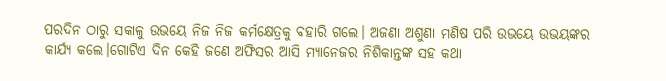ପରଦିନ ଠାରୁ ସକାଳୁ ଉଭୟେ ନିଜ ନିଜ କର୍ମକ୍ଷେତ୍ରକୁ ବହାରି ଗଲେ। ଅଜଣା ଅଶୁଣା ମଣିଷ ପରି ଉଭୟେ ଉଭୟଙ୍କର କାର୍ଯ୍ୟ କଲେ।ଗୋଟିଏ ଦିନ କେହି ଜଣେ ଅଫିସର ଆସି ମ୍ୟାନେଜର ନିଶିକାନ୍ତଙ୍କ ସହ କଥା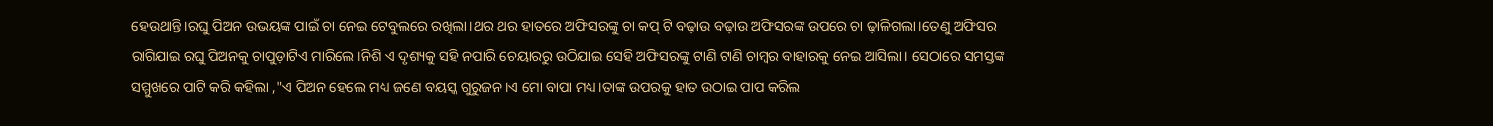ହେଉଥାନ୍ତି।ରଘୁ ପିଅନ ଉଭୟଙ୍କ ପାଇଁ ଚା ନେଇ ଟେବୁଲରେ ରଖିଲା।ଥର ଥର ହାତରେ ଅଫିସରଙ୍କୁ ଚା କପ୍ ଟି ବଢ଼ାଉ ବଢ଼ାଉ ଅଫିସରଙ୍କ ଉପରେ ଚା ଢ଼ାଳିଗଲା।ତେଣୁ ଅଫିସର ରାଗିଯାଇ ରଘୁ ପିଅନକୁ ଚାପୁଡ଼ାଟିଏ ମାରିଲେ।ନିଶି ଏ ଦୃଶ୍ୟକୁ ସହି ନପାରି ଚେୟାରରୁ ଉଠିଯାଇ ସେହି ଅଫିସରଙ୍କୁ ଟାଣି ଟାଣି ଚାମ୍ବର ବାହାରକୁ ନେଇ ଆସିଲା। ସେଠାରେ ସମସ୍ତଙ୍କ ସମ୍ମୁଖରେ ପାଟି କରି କହିଲା ,"ଏ ପିଅନ ହେଲେ ମଧ୍ୟ ଜଣେ ବୟସ୍କ ଗୁରୁଜନ।ଏ ମୋ ବାପା ମଧ୍ୟ।ତାଙ୍କ ଉପରକୁ ହାତ ଉଠାଇ ପାପ କରିଲ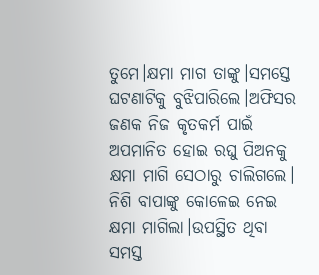ତୁମେ।କ୍ଷମା ମାଗ ତାଙ୍କୁ।ସମସ୍ତେ ଘଟଣାଟିକୁ ବୁଝିପାରିଲେ।ଅଫିସର ଜଣକ ନିଜ କୃତକର୍ମ ପାଇଁ ଅପମାନିତ ହୋଇ ରଘୁ ପିଅନକୁ କ୍ଷମା ମାଗି ସେଠାରୁ ଚାଲିଗଲେ। ନିଶି ବାପାଙ୍କୁ କୋଳେଇ ନେଇ କ୍ଷମା ମାଗିଲା।ଉପସ୍ଥିତ ଥିବା ସମସ୍ତ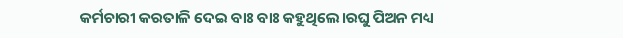କର୍ମଚାରୀ କରତାଳି ଦେଇ ବାଃ ବାଃ କହୁଥିଲେ।ରଘୁ ପିଅନ ମଧ୍ୟ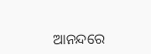ଆନନ୍ଦରେ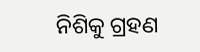ନିଶିକୁ ଗ୍ରହଣ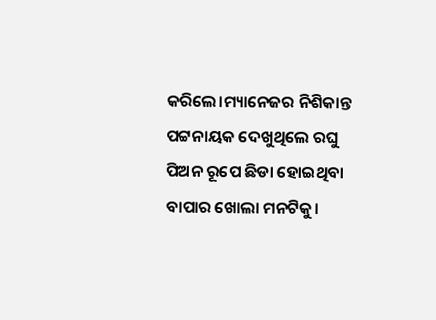କରିଲେ।ମ୍ୟାନେଜର ନିଶିକାନ୍ତ ପଟ୍ଟନାୟକ ଦେଖୁଥିଲେ ରଘୁ ପିଅନ ରୂପେ ଛିଡା ହୋଇଥିବା ବାପାର ଖୋଲା ମନଟିକୁ।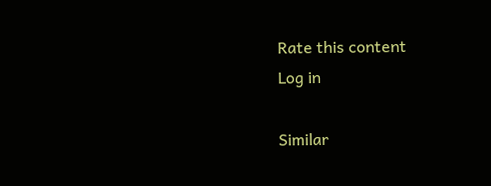Rate this content
Log in

Similar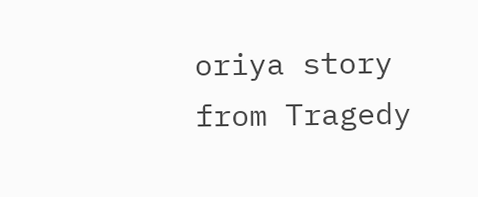oriya story from Tragedy